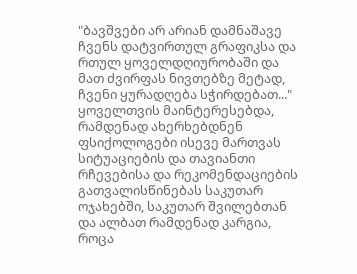"ბავშვები არ არიან დამნაშავე ჩვენს დატვირთულ გრაფიკსა და რთულ ყოველდღიურობაში და მათ ძვირფას ნივთებზე მეტად, ჩვენი ყურადღება სჭირდებათ..." ყოველთვის მაინტერესებდა, რამდენად ახერხებდნენ ფსიქოლოგები ისევე მართვას სიტუაციების და თავიანთი რჩევებისა და რეკომენდაციების გათვალისწინებას საკუთარ ოჯახებში, საკუთარ შვილებთან და ალბათ რამდენად კარგია, როცა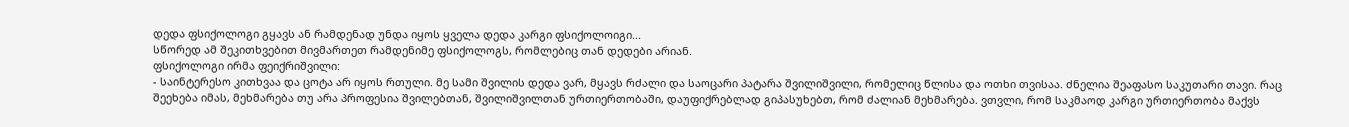დედა ფსიქოლოგი გყავს ან რამდენად უნდა იყოს ყველა დედა კარგი ფსიქოლოიგი...
სწორედ ამ შეკითხვებით მივმართეთ რამდენიმე ფსიქოლოგს, რომლებიც თან დედები არიან.
ფსიქოლოგი ირმა ფეიქრიშვილი:
- საინტერესო კითხვაა და ცოტა არ იყოს რთული. მე სამი შვილის დედა ვარ, მყავს რძალი და საოცარი პატარა შვილიშვილი, რომელიც წლისა და ოთხი თვისაა. ძნელია შეაფასო საკუთარი თავი. რაც შეეხება იმას, მეხმარება თუ არა პროფესია შვილებთან, შვილიშვილთან ურთიერთობაში, დაუფიქრებლად გიპასუხებთ, რომ ძალიან მეხმარება. ვთვლი, რომ საკმაოდ კარგი ურთიერთობა მაქვს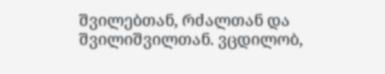შვილებთან, რძალთან და შვილიშვილთან. ვცდილობ,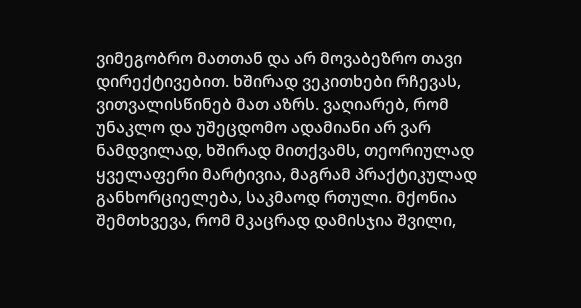ვიმეგობრო მათთან და არ მოვაბეზრო თავი დირექტივებით. ხშირად ვეკითხები რჩევას, ვითვალისწინებ მათ აზრს. ვაღიარებ, რომ უნაკლო და უშეცდომო ადამიანი არ ვარ ნამდვილად, ხშირად მითქვამს, თეორიულად ყველაფერი მარტივია, მაგრამ პრაქტიკულად განხორციელება, საკმაოდ რთული. მქონია შემთხვევა, რომ მკაცრად დამისჯია შვილი,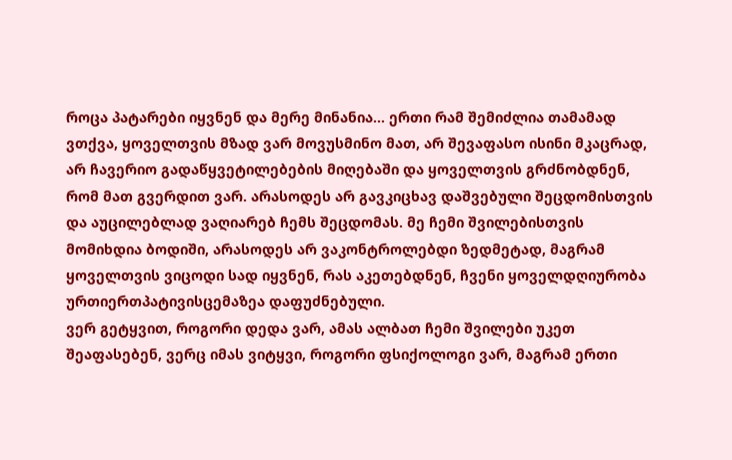როცა პატარები იყვნენ და მერე მინანია... ერთი რამ შემიძლია თამამად ვთქვა, ყოველთვის მზად ვარ მოვუსმინო მათ, არ შევაფასო ისინი მკაცრად, არ ჩავერიო გადაწყვეტილებების მიღებაში და ყოველთვის გრძნობდნენ, რომ მათ გვერდით ვარ. არასოდეს არ გავკიცხავ დაშვებული შეცდომისთვის და აუცილებლად ვაღიარებ ჩემს შეცდომას. მე ჩემი შვილებისთვის მომიხდია ბოდიში, არასოდეს არ ვაკონტროლებდი ზედმეტად, მაგრამ ყოველთვის ვიცოდი სად იყვნენ, რას აკეთებდნენ, ჩვენი ყოველდღიურობა ურთიერთპატივისცემაზეა დაფუძნებული.
ვერ გეტყვით, როგორი დედა ვარ, ამას ალბათ ჩემი შვილები უკეთ შეაფასებენ, ვერც იმას ვიტყვი, როგორი ფსიქოლოგი ვარ, მაგრამ ერთი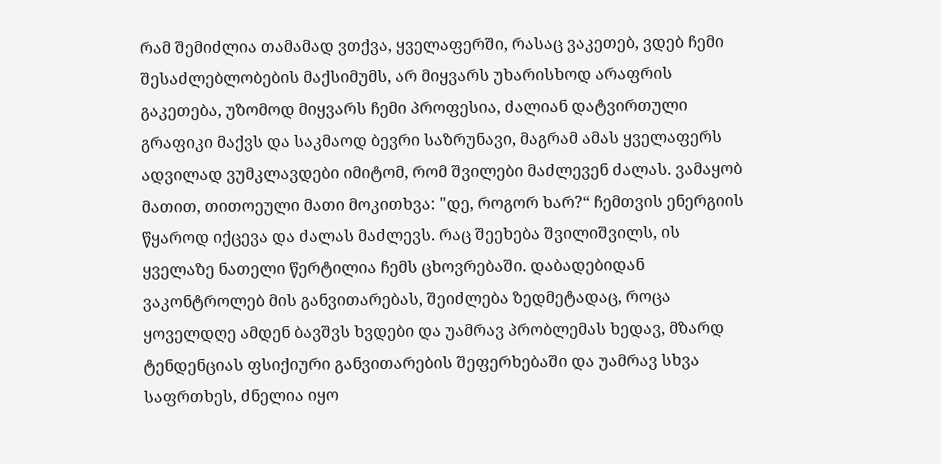რამ შემიძლია თამამად ვთქვა, ყველაფერში, რასაც ვაკეთებ, ვდებ ჩემი შესაძლებლობების მაქსიმუმს, არ მიყვარს უხარისხოდ არაფრის გაკეთება, უზომოდ მიყვარს ჩემი პროფესია, ძალიან დატვირთული გრაფიკი მაქვს და საკმაოდ ბევრი საზრუნავი, მაგრამ ამას ყველაფერს ადვილად ვუმკლავდები იმიტომ, რომ შვილები მაძლევენ ძალას. ვამაყობ მათით, თითოეული მათი მოკითხვა: "დე, როგორ ხარ?“ ჩემთვის ენერგიის წყაროდ იქცევა და ძალას მაძლევს. რაც შეეხება შვილიშვილს, ის ყველაზე ნათელი წერტილია ჩემს ცხოვრებაში. დაბადებიდან ვაკონტროლებ მის განვითარებას, შეიძლება ზედმეტადაც, როცა ყოველდღე ამდენ ბავშვს ხვდები და უამრავ პრობლემას ხედავ, მზარდ ტენდენციას ფსიქიური განვითარების შეფერხებაში და უამრავ სხვა საფრთხეს, ძნელია იყო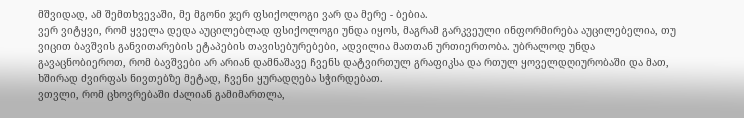მშვიდად, ამ შემთხვევაში, მე მგონი ჯერ ფსიქოლოგი ვარ და მერე - ბებია.
ვერ ვიტყვი, რომ ყველა დედა აუცილებლად ფსიქოლოგი უნდა იყოს, მაგრამ გარკვეული ინფორმირება აუცილებელია, თუ ვიცით ბავშვის განვითარების ეტაპების თავისებურებები, ადვილია მათთან ურთიერთობა. უბრალოდ უნდა გავაცნობიეროთ, რომ ბავშვები არ არიან დამნაშავე ჩვენს დატვირთულ გრაფიკსა და რთულ ყოველდღიურობაში და მათ, ხშირად ძვირფას ნივთებზე მეტად, ჩვენი ყურადღება სჭირდებათ.
ვთვლი, რომ ცხოვრებაში ძალიან გამიმართლა,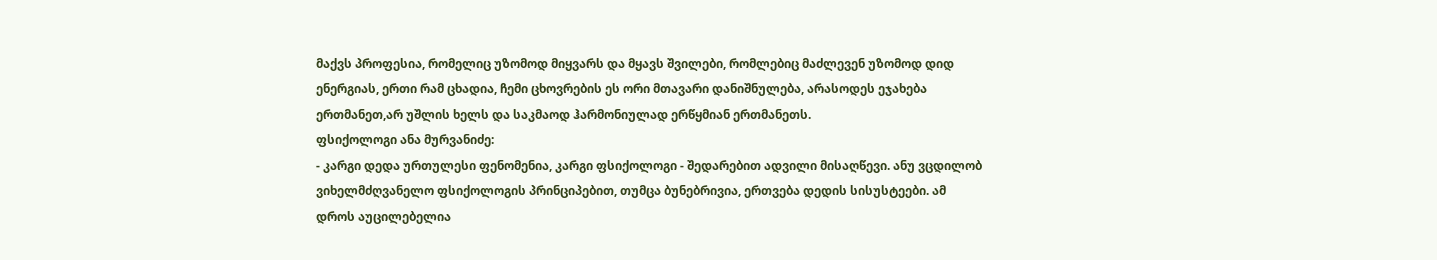მაქვს პროფესია, რომელიც უზომოდ მიყვარს და მყავს შვილები, რომლებიც მაძლევენ უზომოდ დიდ ენერგიას, ერთი რამ ცხადია, ჩემი ცხოვრების ეს ორი მთავარი დანიშნულება, არასოდეს ეჯახება ერთმანეთ,არ უშლის ხელს და საკმაოდ ჰარმონიულად ერწყმიან ერთმანეთს.
ფსიქოლოგი ანა მურვანიძე:
- კარგი დედა ურთულესი ფენომენია, კარგი ფსიქოლოგი - შედარებით ადვილი მისაღწევი. ანუ ვცდილობ ვიხელმძღვანელო ფსიქოლოგის პრინციპებით, თუმცა ბუნებრივია, ერთვება დედის სისუსტეები. ამ დროს აუცილებელია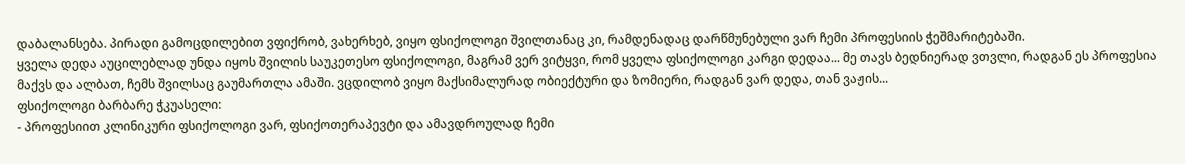დაბალანსება. პირადი გამოცდილებით ვფიქრობ, ვახერხებ, ვიყო ფსიქოლოგი შვილთანაც კი, რამდენადაც დარწმუნებული ვარ ჩემი პროფესიის ჭეშმარიტებაში.
ყველა დედა აუცილებლად უნდა იყოს შვილის საუკეთესო ფსიქოლოგი, მაგრამ ვერ ვიტყვი, რომ ყველა ფსიქოლოგი კარგი დედაა... მე თავს ბედნიერად ვთვლი, რადგან ეს პროფესია მაქვს და ალბათ, ჩემს შვილსაც გაუმართლა ამაში. ვცდილობ ვიყო მაქსიმალურად ობიექტური და ზომიერი, რადგან ვარ დედა, თან ვაჟის...
ფსიქოლოგი ბარბარე ჭკუასელი:
- პროფესიით კლინიკური ფსიქოლოგი ვარ, ფსიქოთერაპევტი და ამავდროულად ჩემი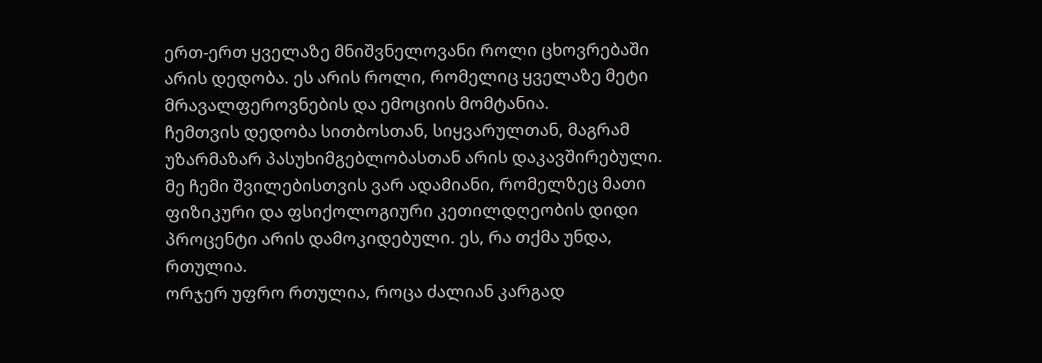ერთ-ერთ ყველაზე მნიშვნელოვანი როლი ცხოვრებაში არის დედობა. ეს არის როლი, რომელიც ყველაზე მეტი მრავალფეროვნების და ემოციის მომტანია.
ჩემთვის დედობა სითბოსთან, სიყვარულთან, მაგრამ უზარმაზარ პასუხიმგებლობასთან არის დაკავშირებული. მე ჩემი შვილებისთვის ვარ ადამიანი, რომელზეც მათი ფიზიკური და ფსიქოლოგიური კეთილდღეობის დიდი პროცენტი არის დამოკიდებული. ეს, რა თქმა უნდა, რთულია.
ორჯერ უფრო რთულია, როცა ძალიან კარგად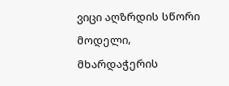ვიცი აღზრდის სწორი მოდელი, მხარდაჭერის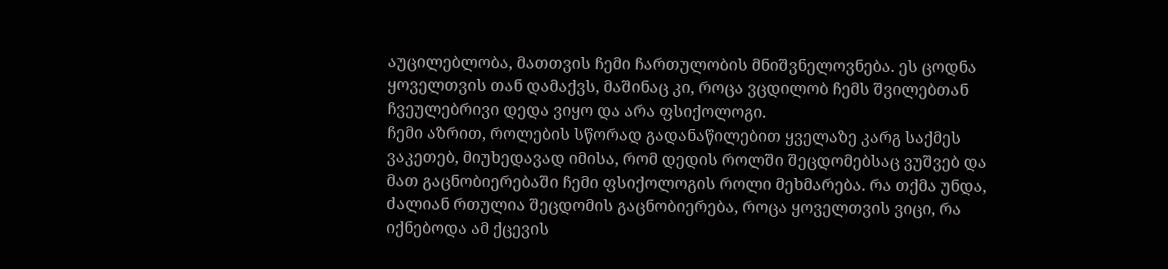აუცილებლობა, მათთვის ჩემი ჩართულობის მნიშვნელოვნება. ეს ცოდნა ყოველთვის თან დამაქვს, მაშინაც კი, როცა ვცდილობ ჩემს შვილებთან ჩვეულებრივი დედა ვიყო და არა ფსიქოლოგი.
ჩემი აზრით, როლების სწორად გადანაწილებით ყველაზე კარგ საქმეს ვაკეთებ, მიუხედავად იმისა, რომ დედის როლში შეცდომებსაც ვუშვებ და მათ გაცნობიერებაში ჩემი ფსიქოლოგის როლი მეხმარება. რა თქმა უნდა, ძალიან რთულია შეცდომის გაცნობიერება, როცა ყოველთვის ვიცი, რა იქნებოდა ამ ქცევის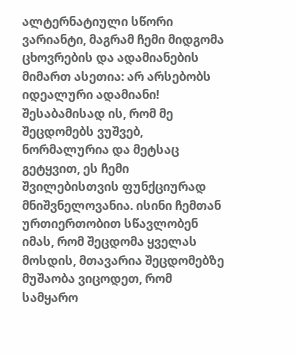ალტერნატიული სწორი ვარიანტი, მაგრამ ჩემი მიდგომა ცხოვრების და ადამიანების მიმართ ასეთია: არ არსებობს იდეალური ადამიანი!
შესაბამისად ის, რომ მე შეცდომებს ვუშვებ, ნორმალურია და მეტსაც გეტყვით, ეს ჩემი შვილებისთვის ფუნქციურად მნიშვნელოვანია. ისინი ჩემთან ურთიერთობით სწავლობენ იმას, რომ შეცდომა ყველას მოსდის, მთავარია შეცდომებზე მუშაობა ვიცოდეთ, რომ სამყარო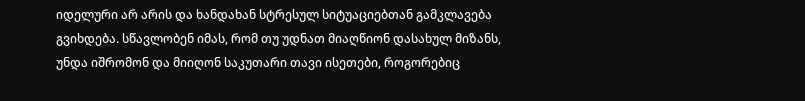იდელური არ არის და ხანდახან სტრესულ სიტუაციებთან გამკლავება გვიხდება. სწავლობენ იმას, რომ თუ უდნათ მიაღწიონ დასახულ მიზანს, უნდა იშრომონ და მიიღონ საკუთარი თავი ისეთები, როგორებიც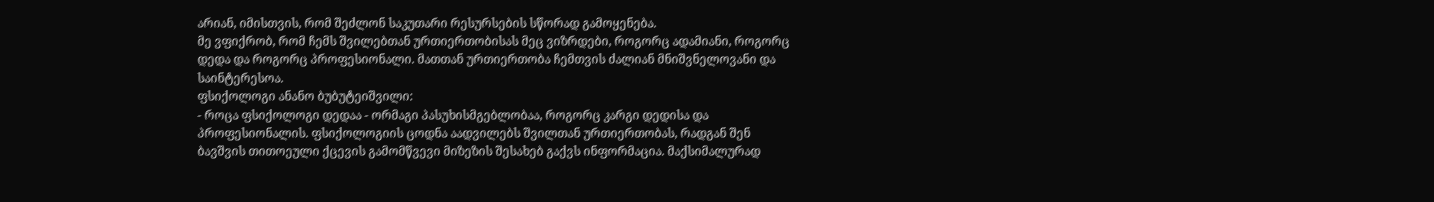არიან, იმისთვის, რომ შეძლონ საკუთარი რესურსების სწორად გამოყენება.
მე ვფიქრობ, რომ ჩემს შვილებთან ურთიერთობისას მეც ვიზრდები, როგორც ადამიანი, როგორც დედა და როგორც პროფესიონალი. მათთან ურთიერთობა ჩემთვის ძალიან მნიშვნელოვანი და საინტერესოა.
ფსიქოლოგი ანანო ბუბუტეიშვილი:
- როცა ფსიქოლოგი დედაა - ორმაგი პასუხისმგებლობაა, როგორც კარგი დედისა და პროფესიონალის. ფსიქოლოგიის ცოდნა აადვილებს შვილთან ურთიერთობას, რადგან შენ ბავშვის თითოეული ქცევის გამომწვევი მიზეზის შესახებ გაქვს ინფორმაცია. მაქსიმალურად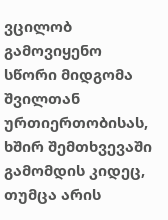ვცილობ გამოვიყენო სწორი მიდგომა შვილთან ურთიერთობისას, ხშირ შემთხვევაში გამომდის კიდეც, თუმცა არის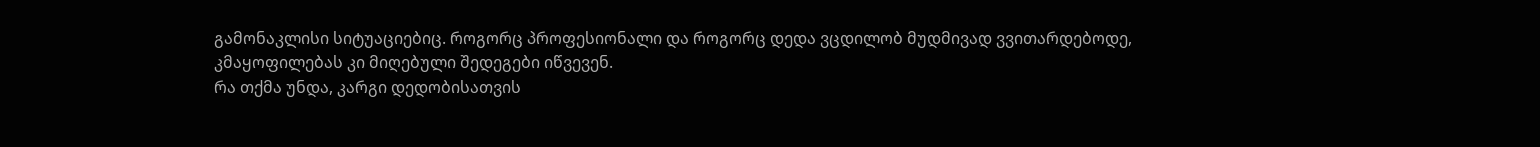გამონაკლისი სიტუაციებიც. როგორც პროფესიონალი და როგორც დედა ვცდილობ მუდმივად ვვითარდებოდე, კმაყოფილებას კი მიღებული შედეგები იწვევენ.
რა თქმა უნდა, კარგი დედობისათვის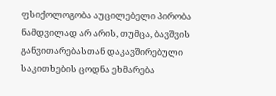ფსიქოლოგობა აუცილებელი პირობა ნამდვილად არ არის, თუმცა, ბავშვის განვითარებასთან დაკავშირებული საკითხების ცოდნა ეხმარება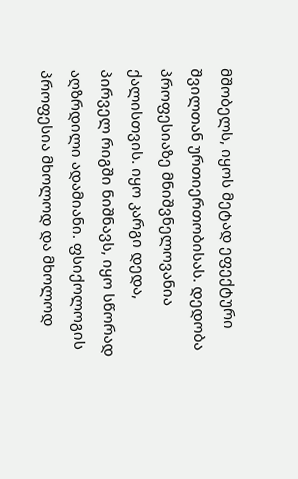მშობელს, იყოს მეტად ეფექტური შვილთან ურთიერთობისას. დედობა პროფესიაზე მნიშვნელოვანია ქალისთვის. იყო კარგი დედა, პირველ რიგში ნიშნავს, იყო სწორად აღზრდილი ადამიანი. ფსიქოლოგის პროფესია მხოლოდ და მხოლოდ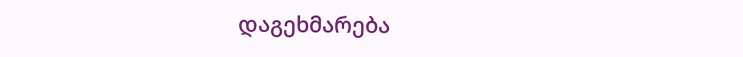დაგეხმარება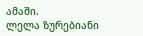ამაში.
ლელა ზურებიანი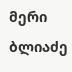მერი ბლიაძე